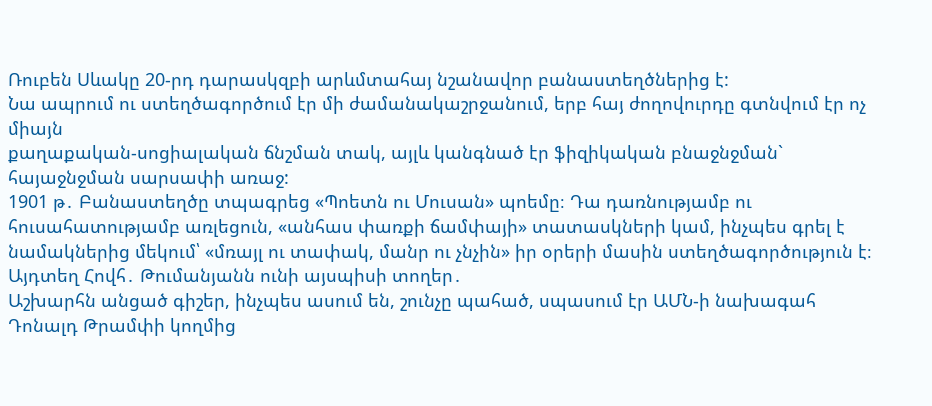Ռուբեն Սևակը 20-րդ դարասկզբի արևմտահայ նշանավոր բանաստեղծներից է:
Նա ապրում ու ստեղծագործում էր մի ժամանակաշրջանում, երբ հայ ժողովուրդը գտնվում էր ոչ միայն
քաղաքական-սոցիալական ճնշման տակ, այլև կանգնած էր ֆիզիկական բնաջնջման` հայաջնջման սարսափի առաջ:
1901 թ․ Բանաստեղծը տպագրեց «Պոետն ու Մուսան» պոեմը։ Դա դառնությամբ ու հուսահատությամբ առլեցուն, «անհաս փառքի ճամփայի» տատասկների կամ, ինչպես գրել է նամակներից մեկում՝ «մռայլ ու տափակ, մանր ու չնչին» իր օրերի մասին ստեղծագործություն է։ Այդտեղ Հովհ․ Թումանյանն ունի այսպիսի տողեր․
Աշխարհն անցած գիշեր, ինչպես ասում են, շունչը պահած, սպասում էր ԱՄՆ-ի նախագահ Դոնալդ Թրամփի կողմից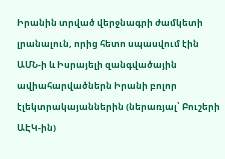Իրանին տրված վերջնագրի ժամկետի լրանալուն, որից հետո սպասվում էին ԱՄՆ-ի և Իսրայելի զանգվածային ավիահարվածներն Իրանի բոլոր էլեկտրակայաններին (ներառյալ՝ Բուշերի ԱԷԿ-ին)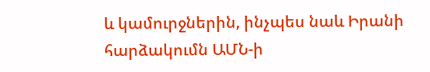և կամուրջներին, ինչպես նաև Իրանի հարձակումն ԱՄՆ-ի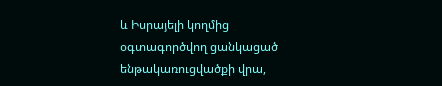և Իսրայելի կողմից օգտագործվող ցանկացած ենթակառուցվածքի վրա,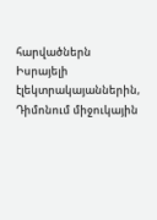հարվածներն Իսրայելի էլեկտրակայաններին, Դիմոնում միջուկային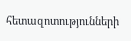հետազոտությունների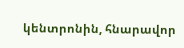կենտրոնին, հնարավոր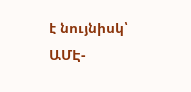է նույնիսկ՝ ԱՄԷ-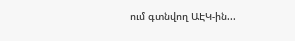ում գտնվող ԱԷԿ-ին...